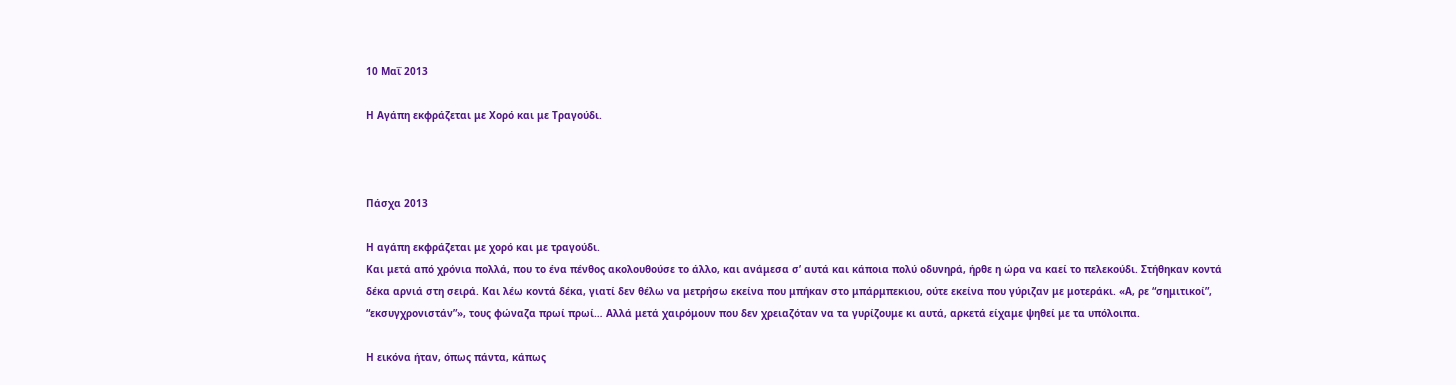10 Μαΐ 2013

Η Αγάπη εκφράζεται με Χορό και με Τραγούδι.



Πάσχα 2013

Η αγάπη εκφράζεται με χορό και με τραγούδι.
Και μετά από χρόνια πολλά, που το ένα πένθος ακολουθούσε το άλλο, και ανάμεσα σ’ αυτά και κάποια πολύ οδυνηρά, ήρθε η ώρα να καεί το πελεκούδι. Στήθηκαν κοντά δέκα αρνιά στη σειρά. Και λέω κοντά δέκα, γιατί δεν θέλω να μετρήσω εκείνα που μπήκαν στο μπάρμπεκιου, ούτε εκείνα που γύριζαν με μοτεράκι. «Α, ρε “σημιτικοί”, “εκσυγχρονιστάν”», τους φώναζα πρωί πρωί… Αλλά μετά χαιρόμουν που δεν χρειαζόταν να τα γυρίζουμε κι αυτά, αρκετά είχαμε ψηθεί με τα υπόλοιπα.

Η εικόνα ήταν, όπως πάντα, κάπως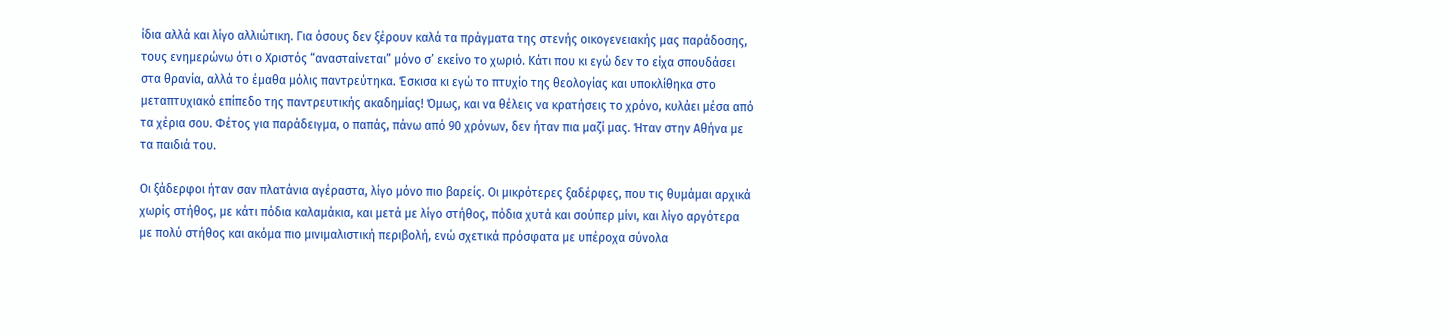ίδια αλλά και λίγο αλλιώτικη. Για όσους δεν ξέρουν καλά τα πράγματα της στενής οικογενειακής μας παράδοσης, τους ενημερώνω ότι ο Χριστός “ανασταίνεται” μόνο σ’ εκείνο το χωριό. Κάτι που κι εγώ δεν το είχα σπουδάσει στα θρανία, αλλά το έμαθα μόλις παντρεύτηκα. Έσκισα κι εγώ το πτυχίο της θεολογίας και υποκλίθηκα στο μεταπτυχιακό επίπεδο της παντρευτικής ακαδημίας! Όμως, και να θέλεις να κρατήσεις το χρόνο, κυλάει μέσα από τα χέρια σου. Φέτος για παράδειγμα, ο παπάς, πάνω από 90 χρόνων, δεν ήταν πια μαζί μας. Ήταν στην Αθήνα με τα παιδιά του.

Οι ξάδερφοι ήταν σαν πλατάνια αγέραστα, λίγο μόνο πιο βαρείς. Οι μικρότερες ξαδέρφες, που τις θυμάμαι αρχικά χωρίς στήθος, με κάτι πόδια καλαμάκια, και μετά με λίγο στήθος, πόδια χυτά και σούπερ μίνι, και λίγο αργότερα με πολύ στήθος και ακόμα πιο μινιμαλιστική περιβολή, ενώ σχετικά πρόσφατα με υπέροχα σύνολα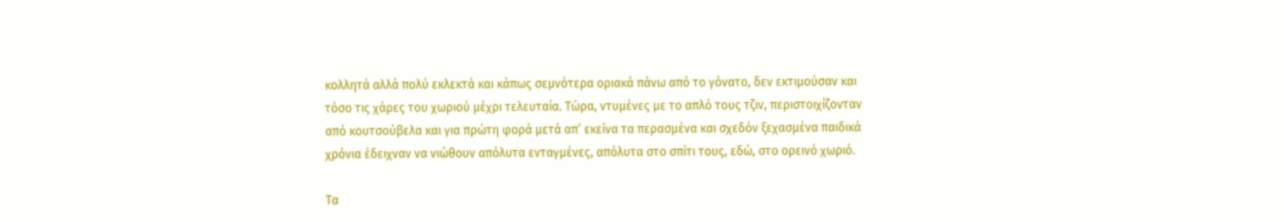κολλητά αλλά πολύ εκλεκτά και κάπως σεμνότερα οριακά πάνω από το γόνατο, δεν εκτιμούσαν και τόσο τις χάρες του χωριού μέχρι τελευταία. Τώρα, ντυμένες με το απλό τους τζιν, περιστοιχίζονταν από κουτσούβελα και για πρώτη φορά μετά απ’ εκείνα τα περασμένα και σχεδόν ξεχασμένα παιδικά χρόνια έδειχναν να νιώθουν απόλυτα ενταγμένες, απόλυτα στο σπίτι τους, εδώ, στο ορεινό χωριό.

Τα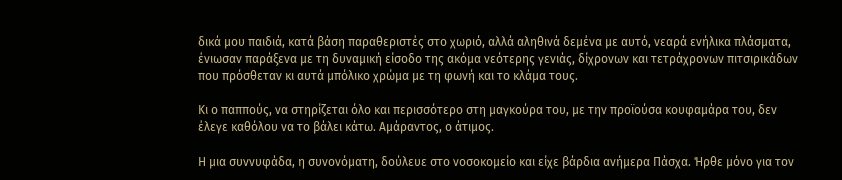δικά μου παιδιά, κατά βάση παραθεριστές στο χωριό, αλλά αληθινά δεμένα με αυτό, νεαρά ενήλικα πλάσματα, ένιωσαν παράξενα με τη δυναμική είσοδο της ακόμα νεότερης γενιάς, δίχρονων και τετράχρονων πιτσιρικάδων που πρόσθεταν κι αυτά μπόλικο χρώμα με τη φωνή και το κλάμα τους.

Κι ο παππούς, να στηρίζεται όλο και περισσότερο στη μαγκούρα του, με την προϊούσα κουφαμάρα του, δεν έλεγε καθόλου να το βάλει κάτω. Αμάραντος, ο άτιμος.

Η μια συννυφάδα, η συνονόματη, δούλευε στο νοσοκομείο και είχε βάρδια ανήμερα Πάσχα. Ήρθε μόνο για τον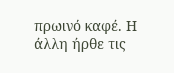πρωινό καφέ. Η άλλη ήρθε τις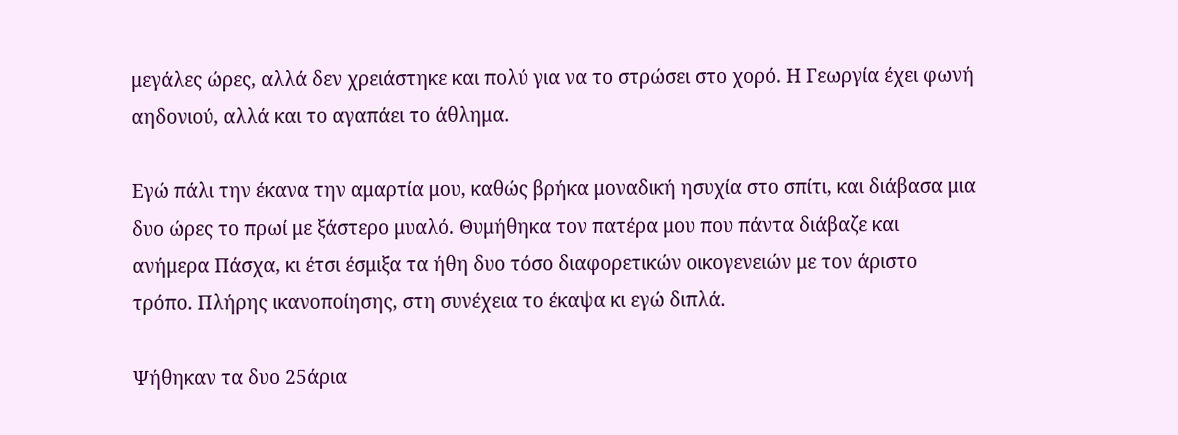μεγάλες ώρες, αλλά δεν χρειάστηκε και πολύ για να το στρώσει στο χορό. Η Γεωργία έχει φωνή αηδονιού, αλλά και το αγαπάει το άθλημα.

Εγώ πάλι την έκανα την αμαρτία μου, καθώς βρήκα μοναδική ησυχία στο σπίτι, και διάβασα μια δυο ώρες το πρωί με ξάστερο μυαλό. Θυμήθηκα τον πατέρα μου που πάντα διάβαζε και ανήμερα Πάσχα, κι έτσι έσμιξα τα ήθη δυο τόσο διαφορετικών οικογενειών με τον άριστο τρόπο. Πλήρης ικανοποίησης, στη συνέχεια το έκαψα κι εγώ διπλά.

Ψήθηκαν τα δυο 25άρια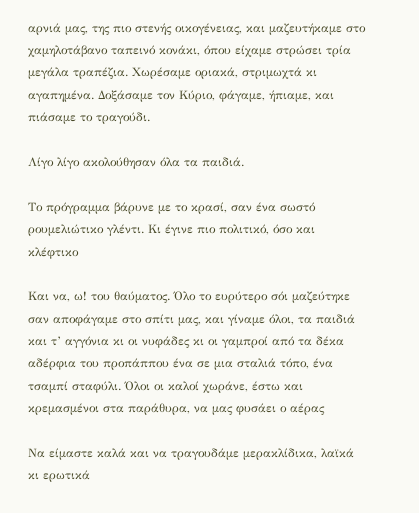αρνιά μας, της πιο στενής οικογένειας, και μαζευτήκαμε στο χαμηλοτάβανο ταπεινό κονάκι, όπου είχαμε στρώσει τρία μεγάλα τραπέζια. Χωρέσαμε οριακά, στριμωχτά κι αγαπημένα. Δοξάσαμε τον Κύριο, φάγαμε, ήπιαμε, και πιάσαμε το τραγούδι.

Λίγο λίγο ακολούθησαν όλα τα παιδιά.

Το πρόγραμμα βάρυνε με το κρασί, σαν ένα σωστό ρουμελιώτικο γλέντι. Κι έγινε πιο πολιτικό, όσο και κλέφτικο

Και να, ω! του θαύματος. Όλο το ευρύτερο σόι μαζεύτηκε σαν αποφάγαμε στο σπίτι μας, και γίναμε όλοι, τα παιδιά και τ’ αγγόνια κι οι νυφάδες κι οι γαμπροί από τα δέκα αδέρφια του προπάππου ένα σε μια σταλιά τόπο, ένα τσαμπί σταφύλι. Όλοι οι καλοί χωράνε, έστω και κρεμασμένοι στα παράθυρα, να μας φυσάει ο αέρας

Να είμαστε καλά και να τραγουδάμε μερακλίδικα, λαϊκά κι ερωτικά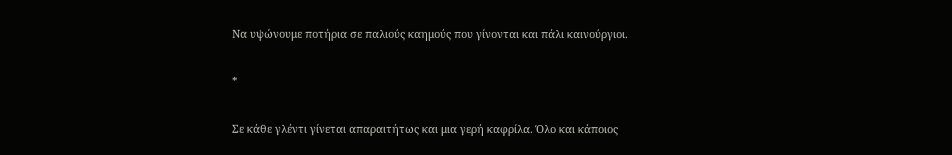Να υψώνουμε ποτήρια σε παλιούς καημούς που γίνονται και πάλι καινούργιοι.

*

Σε κάθε γλέντι γίνεται απαραιτήτως και μια γερή καφρίλα. Όλο και κάποιος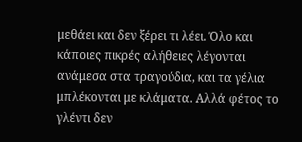μεθάει και δεν ξέρει τι λέει. Όλο και κάποιες πικρές αλήθειες λέγονται ανάμεσα στα τραγούδια, και τα γέλια μπλέκονται με κλάματα. Αλλά φέτος το γλέντι δεν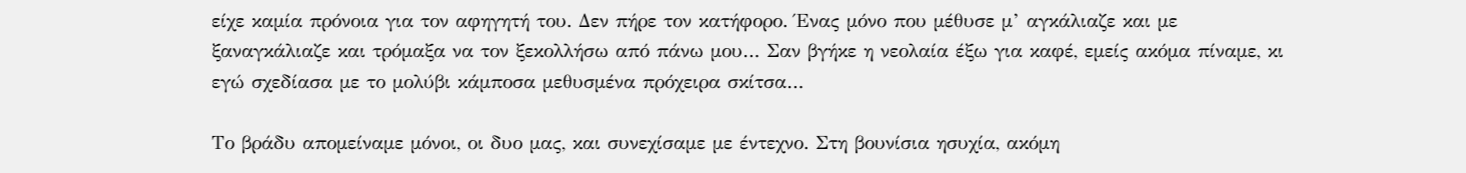είχε καμία πρόνοια για τον αφηγητή του. Δεν πήρε τον κατήφορο. Ένας μόνο που μέθυσε μ’ αγκάλιαζε και με ξαναγκάλιαζε και τρόμαξα να τον ξεκολλήσω από πάνω μου… Σαν βγήκε η νεολαία έξω για καφέ, εμείς ακόμα πίναμε, κι εγώ σχεδίασα με το μολύβι κάμποσα μεθυσμένα πρόχειρα σκίτσα…

Το βράδυ απομείναμε μόνοι, οι δυο μας, και συνεχίσαμε με έντεχνο. Στη βουνίσια ησυχία, ακόμη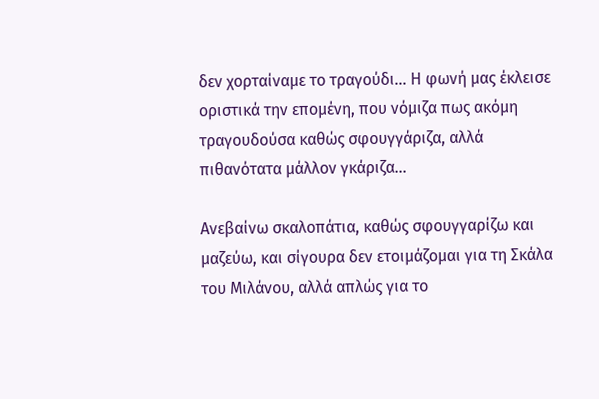δεν χορταίναμε το τραγούδι... Η φωνή μας έκλεισε οριστικά την επομένη, που νόμιζα πως ακόμη τραγουδούσα καθώς σφουγγάριζα, αλλά πιθανότατα μάλλον γκάριζα…

Ανεβαίνω σκαλοπάτια, καθώς σφουγγαρίζω και μαζεύω, και σίγουρα δεν ετοιμάζομαι για τη Σκάλα του Μιλάνου, αλλά απλώς για το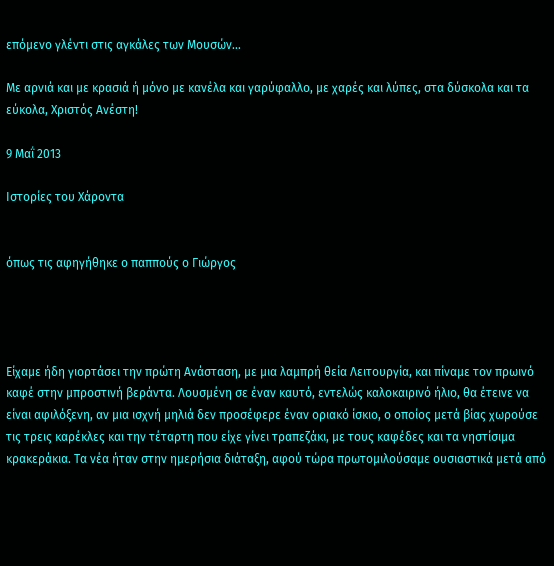επόμενο γλέντι στις αγκάλες των Μουσών…

Με αρνιά και με κρασιά ή μόνο με κανέλα και γαρύφαλλο, με χαρές και λύπες, στα δύσκολα και τα εύκολα, Χριστός Ανέστη!

9 Μαΐ 2013

Ιστορίες του Χάροντα


όπως τις αφηγήθηκε ο παππούς ο Γιώργος




Είχαμε ήδη γιορτάσει την πρώτη Ανάσταση, με μια λαμπρή θεία Λειτουργία, και πίναμε τον πρωινό καφέ στην μπροστινή βεράντα. Λουσμένη σε έναν καυτό, εντελώς καλοκαιρινό ήλιο, θα έτεινε να είναι αφιλόξενη, αν μια ισχνή μηλιά δεν προσέφερε έναν οριακό ίσκιο, ο οποίος μετά βίας χωρούσε τις τρεις καρέκλες και την τέταρτη που είχε γίνει τραπεζάκι, με τους καφέδες και τα νηστίσιμα κρακεράκια. Τα νέα ήταν στην ημερήσια διάταξη, αφού τώρα πρωτομιλούσαμε ουσιαστικά μετά από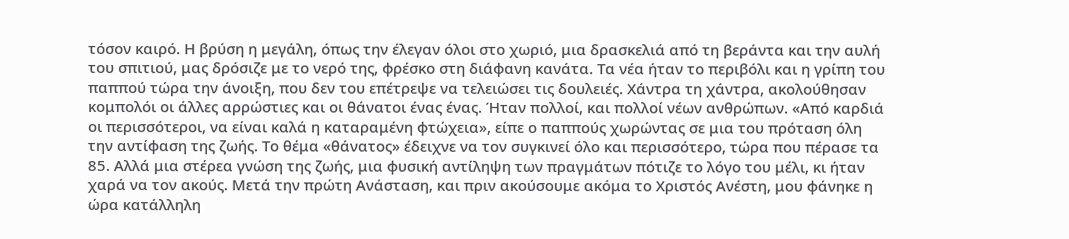τόσον καιρό. Η βρύση η μεγάλη, όπως την έλεγαν όλοι στο χωριό, μια δρασκελιά από τη βεράντα και την αυλή του σπιτιού, μας δρόσιζε με το νερό της, φρέσκο στη διάφανη κανάτα. Τα νέα ήταν το περιβόλι και η γρίπη του παππού τώρα την άνοιξη, που δεν του επέτρεψε να τελειώσει τις δουλειές. Χάντρα τη χάντρα, ακολούθησαν κομπολόι οι άλλες αρρώστιες και οι θάνατοι ένας ένας. Ήταν πολλοί, και πολλοί νέων ανθρώπων. «Από καρδιά οι περισσότεροι, να είναι καλά η καταραμένη φτώχεια», είπε ο παππούς χωρώντας σε μια του πρόταση όλη την αντίφαση της ζωής. Το θέμα «θάνατος» έδειχνε να τον συγκινεί όλο και περισσότερο, τώρα που πέρασε τα 85. Αλλά μια στέρεα γνώση της ζωής, μια φυσική αντίληψη των πραγμάτων πότιζε το λόγο του μέλι, κι ήταν χαρά να τον ακούς. Μετά την πρώτη Ανάσταση, και πριν ακούσουμε ακόμα το Χριστός Ανέστη, μου φάνηκε η ώρα κατάλληλη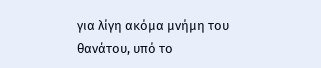για λίγη ακόμα μνήμη του θανάτου, υπό το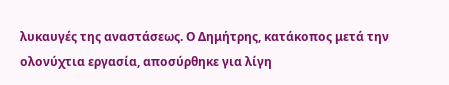λυκαυγές της αναστάσεως. Ο Δημήτρης, κατάκοπος μετά την ολονύχτια εργασία, αποσύρθηκε για λίγη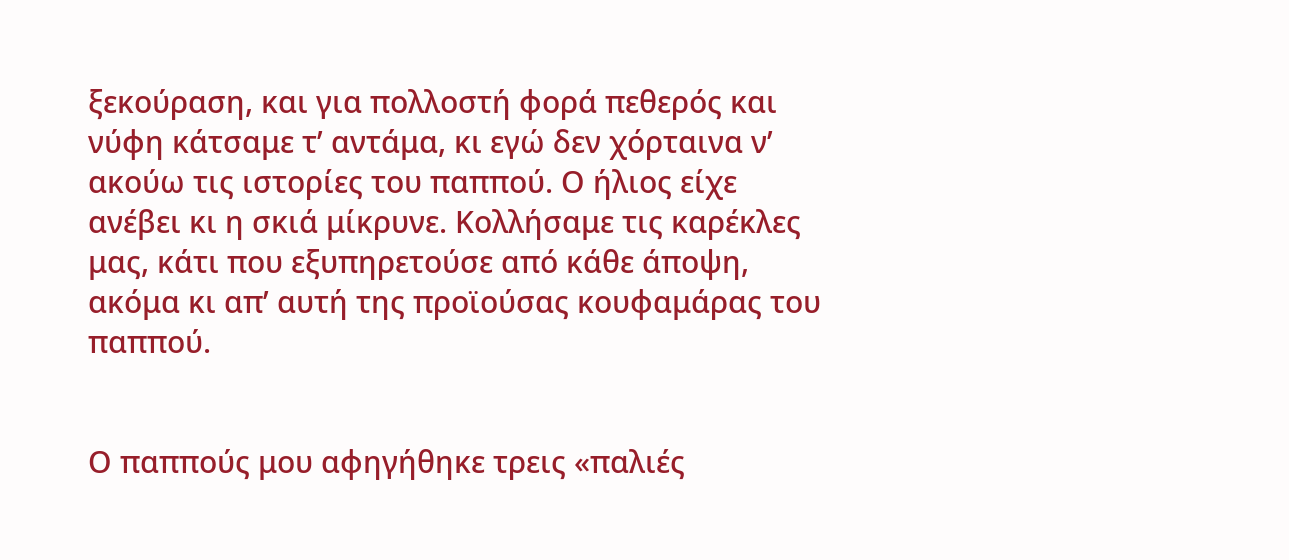ξεκούραση, και για πολλοστή φορά πεθερός και νύφη κάτσαμε τ’ αντάμα, κι εγώ δεν χόρταινα ν’ ακούω τις ιστορίες του παππού. Ο ήλιος είχε ανέβει κι η σκιά μίκρυνε. Κολλήσαμε τις καρέκλες μας, κάτι που εξυπηρετούσε από κάθε άποψη, ακόμα κι απ’ αυτή της προϊούσας κουφαμάρας του παππού.


Ο παππούς μου αφηγήθηκε τρεις «παλιές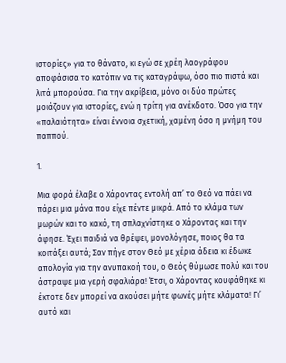ιστορίες» για το θάνατο, κι εγώ σε χρέη λαογράφου αποφάσισα το κατόπιν να τις καταγράψω, όσο πιο πιστά και λιτά μπορούσα. Για την ακρίβεια, μόνο οι δύο πρώτες μοιάζουν για ιστορίες, ενώ η τρίτη για ανέκδοτο. Όσο για την «παλαιότητα» είναι έννοια σχετική, χαμένη όσο η μνήμη του παππού.

1.

Μια φορά έλαβε ο Χάροντας εντολή απ’ το Θεό να πάει να πάρει μια μάνα που είχε πέντε μικρά. Από το κλάμα των μωρών και το κακό, τη σπλαχνίστηκε ο Χάροντας και την άφησε. Έχει παιδιά να θρέψει, μονολόγησε, ποιος θα τα κοιτάξει αυτά; Σαν πήγε στον Θεό με χέρια άδεια κι έδωκε απολογία για την ανυπακοή του, ο Θεός θύμωσε πολύ και του άστραψε μια γερή σφαλιάρα! Έτσι, ο Χάροντας κουφάθηκε κι έκτοτε δεν μπορεί να ακούσει μήτε φωνές μήτε κλάματα! Γι’ αυτό και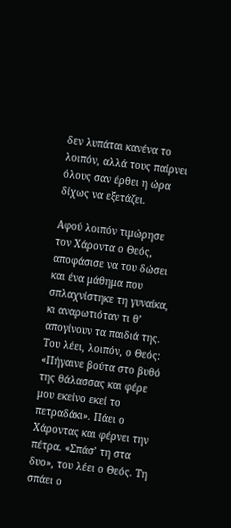δεν λυπάται κανένα το λοιπόν, αλλά τους παίρνει όλους σαν έρθει η ώρα δίχως να εξετάζει.

Αφού λοιπόν τιμώρησε τον Χάροντα ο Θεός, αποφάσισε να του δώσει και ένα μάθημα που σπλαχνίστηκε τη γυναίκα, κι αναρωτιόταν τι θ’ απογίνουν τα παιδιά της. Του λέει, λοιπόν, ο Θεός: «Πήγαινε βούτα στο βυθό της θάλασσας και φέρε μου εκείνο εκεί το πετραδάκι». Πάει ο Χάροντας και φέρνει την πέτρα. «Σπάσ’ τη στα δυο», του λέει ο Θεός. Τη σπάει ο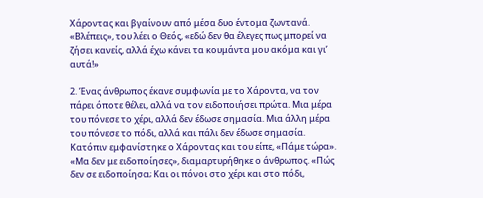Χάροντας και βγαίνουν από μέσα δυο έντομα ζωντανά. «Βλέπεις», του λέει ο Θεός, «εδώ δεν θα έλεγες πως μπορεί να ζήσει κανείς, αλλά έχω κάνει τα κουμάντα μου ακόμα και γι’ αυτά!»

2. Ένας άνθρωπος έκανε συμφωνία με το Χάροντα, να τον πάρει όποτε θέλει, αλλά να τον ειδοποιήσει πρώτα. Μια μέρα του πόνεσε το χέρι, αλλά δεν έδωσε σημασία. Μια άλλη μέρα του πόνεσε το πόδι, αλλά και πάλι δεν έδωσε σημασία. Κατόπιν εμφανίστηκε ο Χάροντας και του είπε, «Πάμε τώρα». «Μα δεν με ειδοποίησες», διαμαρτυρήθηκε ο άνθρωπος. «Πώς δεν σε ειδοποίησα; Και οι πόνοι στο χέρι και στο πόδι,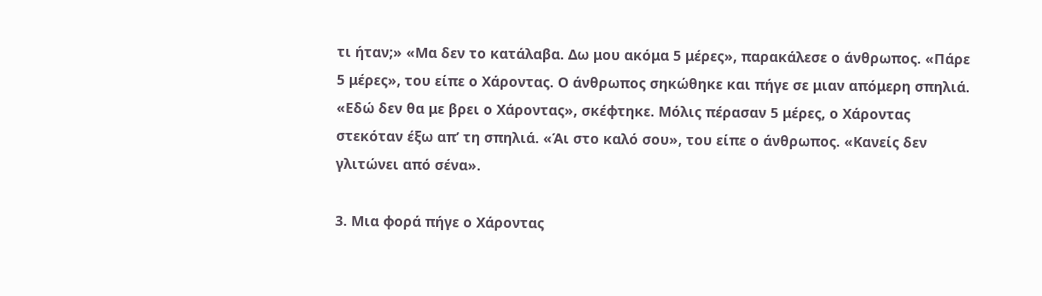τι ήταν;» «Μα δεν το κατάλαβα. Δω μου ακόμα 5 μέρες», παρακάλεσε ο άνθρωπος. «Πάρε 5 μέρες», του είπε ο Χάροντας. Ο άνθρωπος σηκώθηκε και πήγε σε μιαν απόμερη σπηλιά. «Εδώ δεν θα με βρει ο Χάροντας», σκέφτηκε. Μόλις πέρασαν 5 μέρες, ο Χάροντας στεκόταν έξω απ’ τη σπηλιά. «Άι στο καλό σου», του είπε ο άνθρωπος. «Κανείς δεν γλιτώνει από σένα».

3. Μια φορά πήγε ο Χάροντας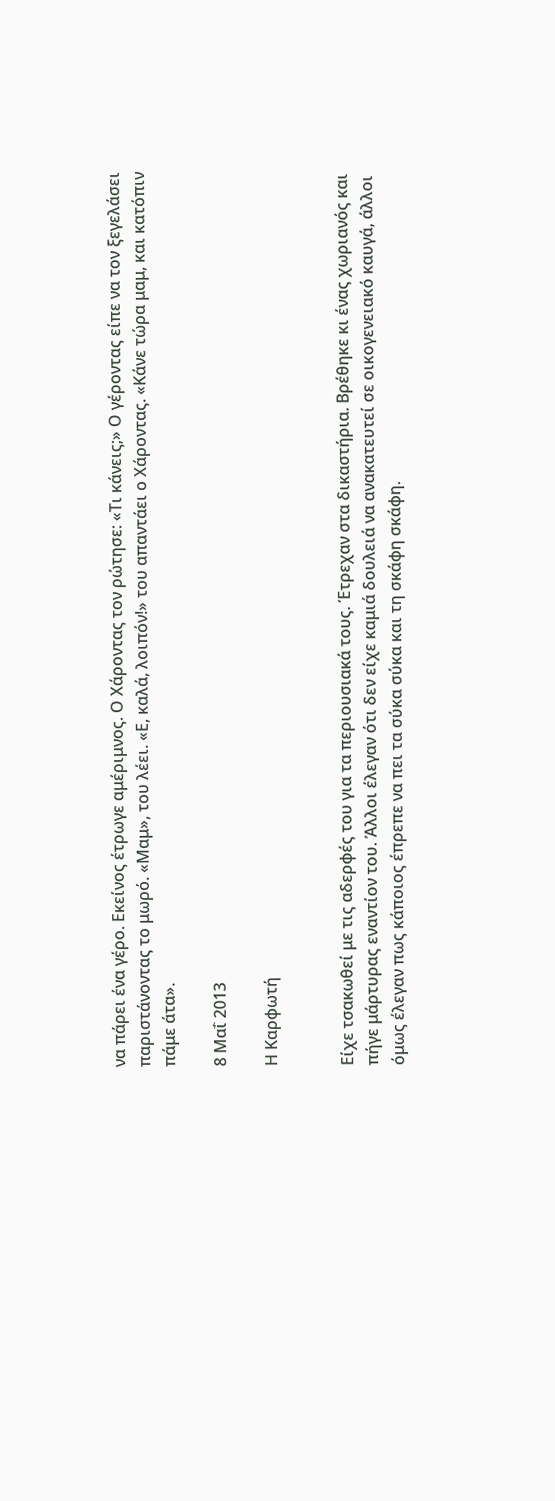να πάρει ένα γέρο. Εκείνος έτρωγε αμέριμνος. Ο Χάροντας τον ρώτησε: «Τι κάνεις;» Ο γέροντας είπε να τον ξεγελάσει παριστάνοντας το μωρό. «Μαμ», του λέει. «Ε, καλά, λοιπόν!» του απαντάει ο Χάροντας. «Κάνε τώρα μαμ, και κατόπιν πάμε άτα».

8 Μαΐ 2013

Η Καρφωτή


Είχε τσακωθεί με τις αδερφές του για τα περιουσιακά τους. Έτρεχαν στα δικαστήρια. Βρέθηκε κι ένας χωριανός και πήγε μάρτυρας εναντίον του. Άλλοι έλεγαν ότι δεν είχε καμιά δουλειά να ανακατευτεί σε οικογενειακό καυγά, άλλοι όμως έλεγαν πως κάποιος έπρεπε να πει τα σύκα σύκα και τη σκάφη σκάφη.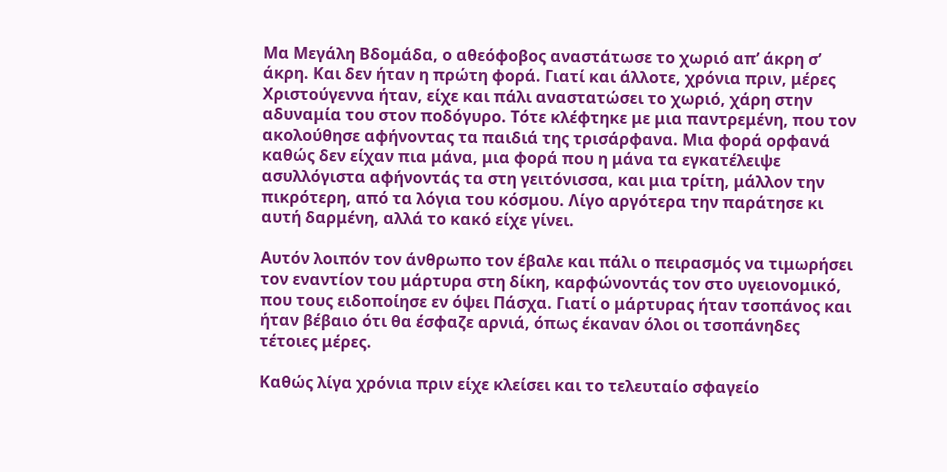Μα Μεγάλη Βδομάδα, ο αθεόφοβος αναστάτωσε το χωριό απ’ άκρη σ’ άκρη. Και δεν ήταν η πρώτη φορά. Γιατί και άλλοτε, χρόνια πριν, μέρες Χριστούγεννα ήταν, είχε και πάλι αναστατώσει το χωριό, χάρη στην αδυναμία του στον ποδόγυρο. Τότε κλέφτηκε με μια παντρεμένη, που τον ακολούθησε αφήνοντας τα παιδιά της τρισάρφανα. Μια φορά ορφανά καθώς δεν είχαν πια μάνα, μια φορά που η μάνα τα εγκατέλειψε ασυλλόγιστα αφήνοντάς τα στη γειτόνισσα, και μια τρίτη, μάλλον την πικρότερη, από τα λόγια του κόσμου. Λίγο αργότερα την παράτησε κι αυτή δαρμένη, αλλά το κακό είχε γίνει.

Αυτόν λοιπόν τον άνθρωπο τον έβαλε και πάλι ο πειρασμός να τιμωρήσει τον εναντίον του μάρτυρα στη δίκη, καρφώνοντάς τον στο υγειονομικό, που τους ειδοποίησε εν όψει Πάσχα. Γιατί ο μάρτυρας ήταν τσοπάνος και ήταν βέβαιο ότι θα έσφαζε αρνιά, όπως έκαναν όλοι οι τσοπάνηδες τέτοιες μέρες.

Καθώς λίγα χρόνια πριν είχε κλείσει και το τελευταίο σφαγείο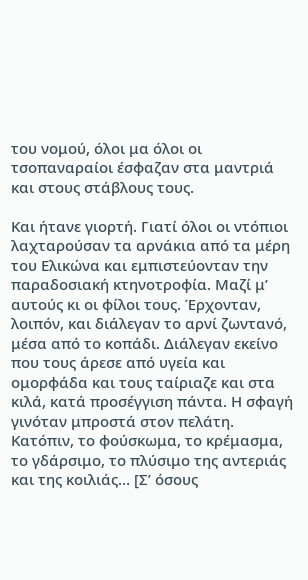του νομού, όλοι μα όλοι οι τσοπαναραίοι έσφαζαν στα μαντριά και στους στάβλους τους.

Και ήτανε γιορτή. Γιατί όλοι οι ντόπιοι λαχταρούσαν τα αρνάκια από τα μέρη του Ελικώνα και εμπιστεύονταν την παραδοσιακή κτηνοτροφία. Μαζί μ’ αυτούς κι οι φίλοι τους. Έρχονταν, λοιπόν, και διάλεγαν το αρνί ζωντανό, μέσα από το κοπάδι. Διάλεγαν εκείνο που τους άρεσε από υγεία και ομορφάδα και τους ταίριαζε και στα κιλά, κατά προσέγγιση πάντα. Η σφαγή γινόταν μπροστά στον πελάτη. Κατόπιν, το φούσκωμα, το κρέμασμα, το γδάρσιμο, το πλύσιμο της αντεριάς και της κοιλιάς… [Σ’ όσους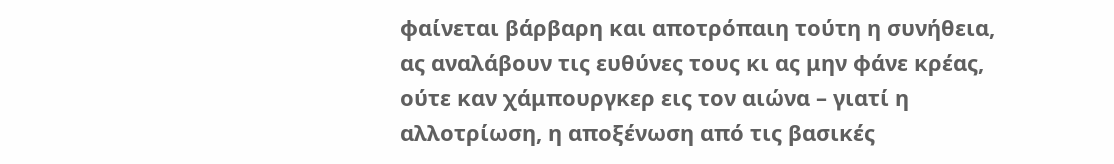φαίνεται βάρβαρη και αποτρόπαιη τούτη η συνήθεια, ας αναλάβουν τις ευθύνες τους κι ας μην φάνε κρέας, ούτε καν χάμπουργκερ εις τον αιώνα – γιατί η αλλοτρίωση, η αποξένωση από τις βασικές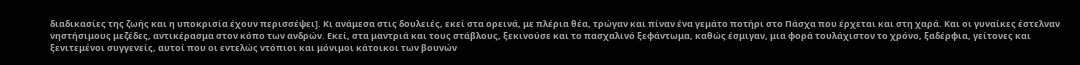διαδικασίες της ζωής και η υποκρισία έχουν περισσέψει]. Κι ανάμεσα στις δουλειές, εκεί στα ορεινά, με πλέρια θέα, τρώγαν και πίναν ένα γεμάτο ποτήρι στο Πάσχα που έρχεται και στη χαρά. Και οι γυναίκες έστελναν νηστήσιμους μεζέδες, αντικέρασμα στον κόπο των ανδρών. Εκεί, στα μαντριά και τους στάβλους, ξεκινούσε και το πασχαλινό ξεφάντωμα, καθώς έσμιγαν, μια φορά τουλάχιστον το χρόνο, ξαδέρφια, γείτονες και ξενιτεμένοι συγγενείς, αυτοί που οι εντελώς ντόπιοι και μόνιμοι κάτοικοι των βουνών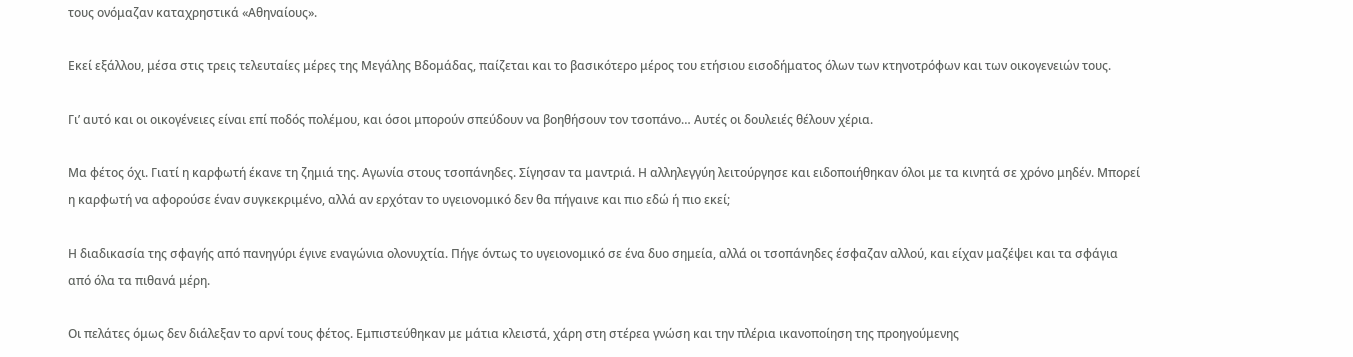τους ονόμαζαν καταχρηστικά «Αθηναίους».

Εκεί εξάλλου, μέσα στις τρεις τελευταίες μέρες της Μεγάλης Βδομάδας, παίζεται και το βασικότερο μέρος του ετήσιου εισοδήματος όλων των κτηνοτρόφων και των οικογενειών τους.

Γι’ αυτό και οι οικογένειες είναι επί ποδός πολέμου, και όσοι μπορούν σπεύδουν να βοηθήσουν τον τσοπάνο… Αυτές οι δουλειές θέλουν χέρια.

Μα φέτος όχι. Γιατί η καρφωτή έκανε τη ζημιά της. Αγωνία στους τσοπάνηδες. Σίγησαν τα μαντριά. Η αλληλεγγύη λειτούργησε και ειδοποιήθηκαν όλοι με τα κινητά σε χρόνο μηδέν. Μπορεί η καρφωτή να αφορούσε έναν συγκεκριμένο, αλλά αν ερχόταν το υγειονομικό δεν θα πήγαινε και πιο εδώ ή πιο εκεί;

Η διαδικασία της σφαγής από πανηγύρι έγινε εναγώνια ολονυχτία. Πήγε όντως το υγειονομικό σε ένα δυο σημεία, αλλά οι τσοπάνηδες έσφαζαν αλλού, και είχαν μαζέψει και τα σφάγια από όλα τα πιθανά μέρη.

Οι πελάτες όμως δεν διάλεξαν το αρνί τους φέτος. Εμπιστεύθηκαν με μάτια κλειστά, χάρη στη στέρεα γνώση και την πλέρια ικανοποίηση της προηγούμενης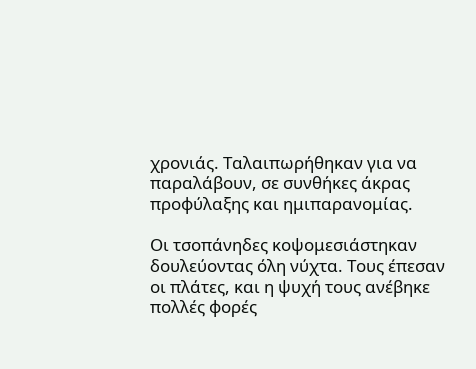χρονιάς. Ταλαιπωρήθηκαν για να παραλάβουν, σε συνθήκες άκρας προφύλαξης και ημιπαρανομίας.

Οι τσοπάνηδες κοψομεσιάστηκαν δουλεύοντας όλη νύχτα. Τους έπεσαν οι πλάτες, και η ψυχή τους ανέβηκε πολλές φορές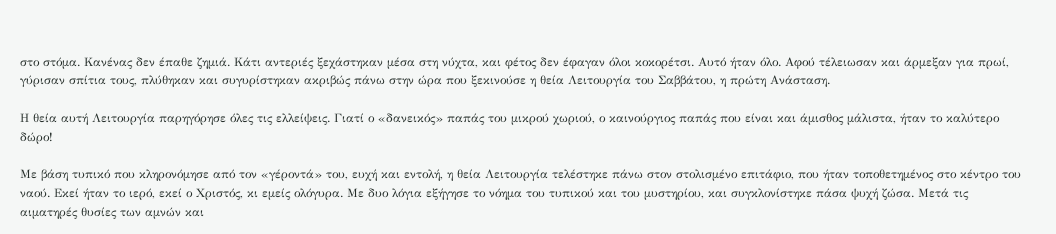στο στόμα. Κανένας δεν έπαθε ζημιά. Κάτι αντεριές ξεχάστηκαν μέσα στη νύχτα, και φέτος δεν έφαγαν όλοι κοκορέτσι. Αυτό ήταν όλο. Αφού τέλειωσαν και άρμεξαν για πρωί, γύρισαν σπίτια τους, πλύθηκαν και συγυρίστηκαν ακριβώς πάνω στην ώρα που ξεκινούσε η θεία Λειτουργία του Σαββάτου, η πρώτη Ανάσταση.

Η θεία αυτή Λειτουργία παρηγόρησε όλες τις ελλείψεις. Γιατί ο «δανεικός» παπάς του μικρού χωριού, ο καινούργιος παπάς που είναι και άμισθος μάλιστα, ήταν το καλύτερο δώρο!

Με βάση τυπικό που κληρονόμησε από τον «γέροντά» του, ευχή και εντολή, η θεία Λειτουργία τελέστηκε πάνω στον στολισμένο επιτάφιο, που ήταν τοποθετημένος στο κέντρο του ναού. Εκεί ήταν το ιερό, εκεί ο Χριστός, κι εμείς ολόγυρα. Με δυο λόγια εξήγησε το νόημα του τυπικού και του μυστηρίου, και συγκλονίστηκε πάσα ψυχή ζώσα. Μετά τις αιματηρές θυσίες των αμνών και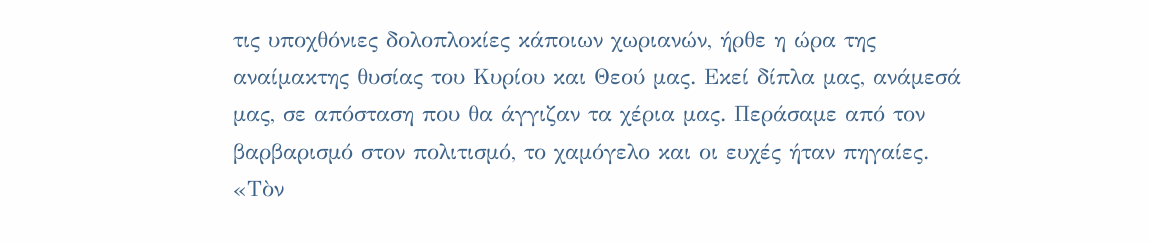τις υποχθόνιες δολοπλοκίες κάποιων χωριανών, ήρθε η ώρα της αναίμακτης θυσίας του Κυρίου και Θεού μας. Εκεί δίπλα μας, ανάμεσά μας, σε απόσταση που θα άγγιζαν τα χέρια μας. Περάσαμε από τον βαρβαρισμό στον πολιτισμό, το χαμόγελο και οι ευχές ήταν πηγαίες. «Τὸν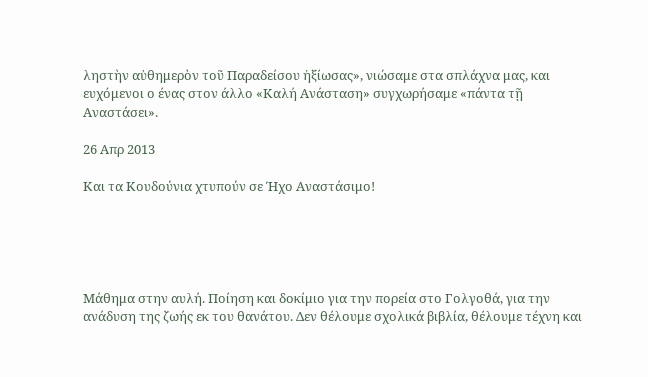ληστὴν αὐθημερὸν τοῦ Παραδείσου ἠξίωσας», νιώσαμε στα σπλάχνα μας, και ευχόμενοι ο ένας στον άλλο «Καλή Ανάσταση» συγχωρήσαμε «πάντα τῇ Αναστάσει».

26 Απρ 2013

Και τα Κουδούνια χτυπούν σε Ήχο Αναστάσιμο!





Μάθημα στην αυλή. Ποίηση και δοκίμιο για την πορεία στο Γολγοθά, για την ανάδυση της ζωής εκ του θανάτου. Δεν θέλουμε σχολικά βιβλία, θέλουμε τέχνη και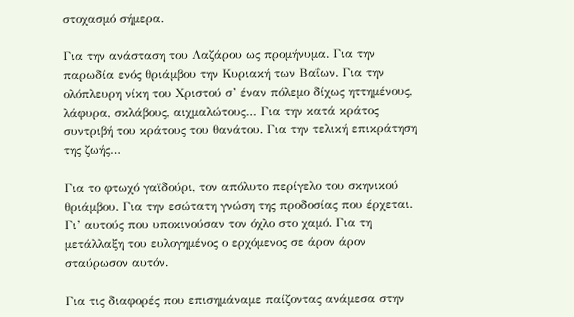στοχασμό σήμερα.

Για την ανάσταση του Λαζάρου ως προμήνυμα. Για την παρωδία ενός θριάμβου την Κυριακή των Βαΐων. Για την ολόπλευρη νίκη του Χριστού σ’ έναν πόλεμο δίχως ηττημένους, λάφυρα, σκλάβους, αιχμαλώτους… Για την κατά κράτος συντριβή του κράτους του θανάτου. Για την τελική επικράτηση της ζωής…

Για το φτωχό γαϊδούρι, τον απόλυτο περίγελο του σκηνικού θριάμβου. Για την εσώτατη γνώση της προδοσίας που έρχεται. Γι’ αυτούς που υποκινούσαν τον όχλο στο χαμό. Για τη μετάλλαξη του ευλογημένος ο ερχόμενος σε άρον άρον σταύρωσον αυτόν.

Για τις διαφορές που επισημάναμε παίζοντας ανάμεσα στην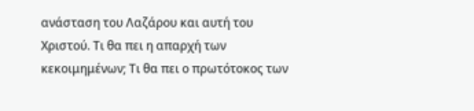ανάσταση του Λαζάρου και αυτή του Χριστού. Τι θα πει η απαρχή των κεκοιμημένων; Τι θα πει ο πρωτότοκος των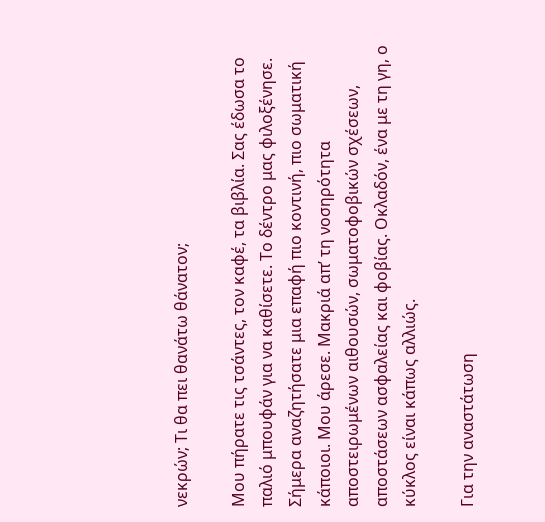νεκρών; Τι θα πει θανάτω θάνατον;

Μου πήρατε τις τσάντες, τον καφέ, τα βιβλία. Σας έδωσα το παλιό μπουφάν για να καθίσετε. Το δέντρο μας φιλοξένησε. Σήμερα αναζητήσατε μια επαφή πιο κοντινή, πιο σωματική κάποιοι. Μου άρεσε. Μακριά απ’ τη νοσηρότητα αποστειρωμένων αιθουσών, σωματοφοβικών σχέσεων, αποστάσεων ασφαλείας και φοβίας. Οκλαδόν, ένα με τη γη, ο κύκλος είναι κάπως αλλιώς.

Για την αναστάτωση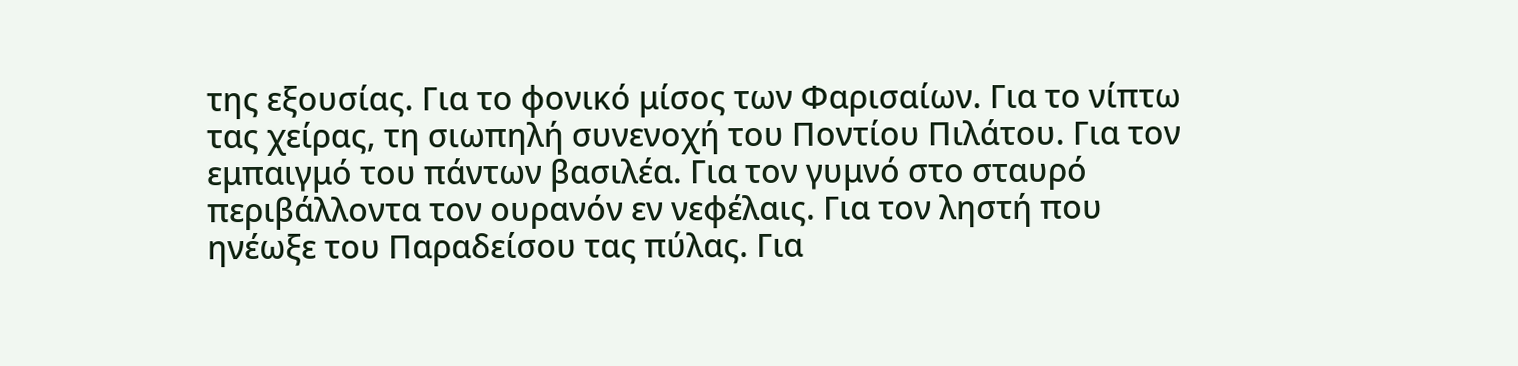της εξουσίας. Για το φονικό μίσος των Φαρισαίων. Για το νίπτω τας χείρας, τη σιωπηλή συνενοχή του Ποντίου Πιλάτου. Για τον εμπαιγμό του πάντων βασιλέα. Για τον γυμνό στο σταυρό περιβάλλοντα τον ουρανόν εν νεφέλαις. Για τον ληστή που ηνέωξε του Παραδείσου τας πύλας. Για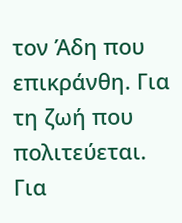τον Άδη που επικράνθη. Για τη ζωή που πολιτεύεται. Για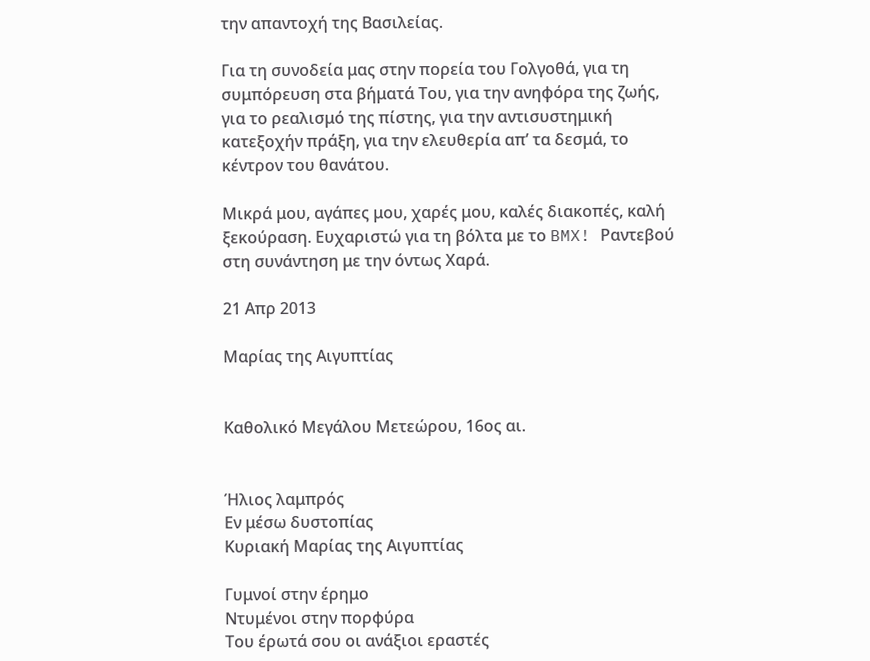την απαντοχή της Βασιλείας.

Για τη συνοδεία μας στην πορεία του Γολγοθά, για τη συμπόρευση στα βήματά Του, για την ανηφόρα της ζωής, για το ρεαλισμό της πίστης, για την αντισυστημική κατεξοχήν πράξη, για την ελευθερία απ’ τα δεσμά, το κέντρον του θανάτου.

Μικρά μου, αγάπες μου, χαρές μου, καλές διακοπές, καλή ξεκούραση. Ευχαριστώ για τη βόλτα με το BMX! Ραντεβού στη συνάντηση με την όντως Χαρά.

21 Απρ 2013

Μαρίας της Αιγυπτίας


Καθολικό Μεγάλου Μετεώρου, 16ος αι.


Ήλιος λαμπρός
Εν μέσω δυστοπίας
Κυριακή Μαρίας της Αιγυπτίας

Γυμνοί στην έρημο
Ντυμένοι στην πορφύρα
Του έρωτά σου οι ανάξιοι εραστές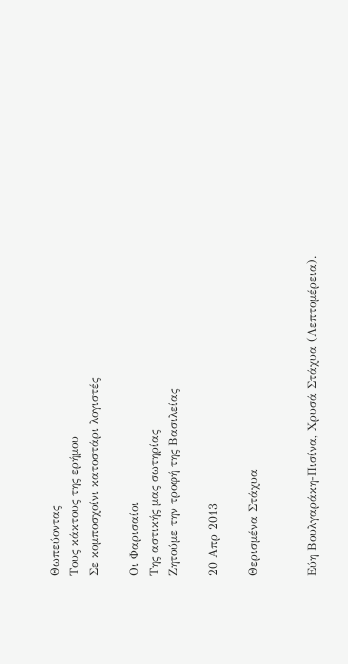Θωπεύοντας
Τους κάκτους της ερήμου
Σε κομποσχοίνι κατοστάρι λογιστές

Οι Φαρισαίοι
Της αστικής μας σωτηρίας
Ζητούμε την τροφή της Βασιλείας

20 Απρ 2013

Θερισμένα Στάχυα


Εύη Βουλγαράκη-Πισίνα, Χρυσά Στάχυα (Λεπτομέρεια).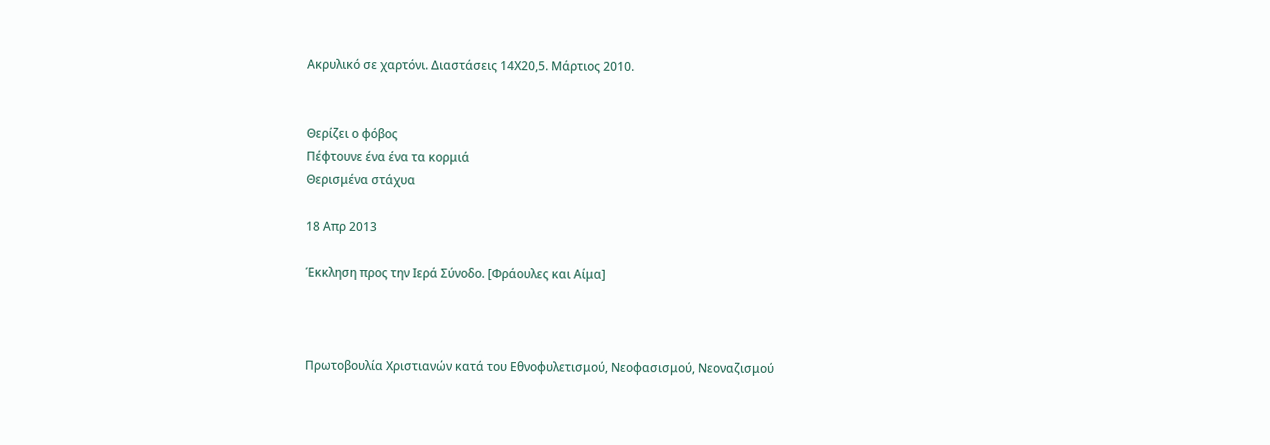Ακρυλικό σε χαρτόνι. Διαστάσεις 14Χ20,5. Μάρτιος 2010.


Θερίζει ο φόβος
Πέφτουνε ένα ένα τα κορμιά
Θερισμένα στάχυα

18 Απρ 2013

Έκκληση προς την Ιερά Σύνοδο. [Φράουλες και Αίμα]



Πρωτοβουλία Χριστιανών κατά του Εθνοφυλετισμού, Νεοφασισμού, Νεοναζισμού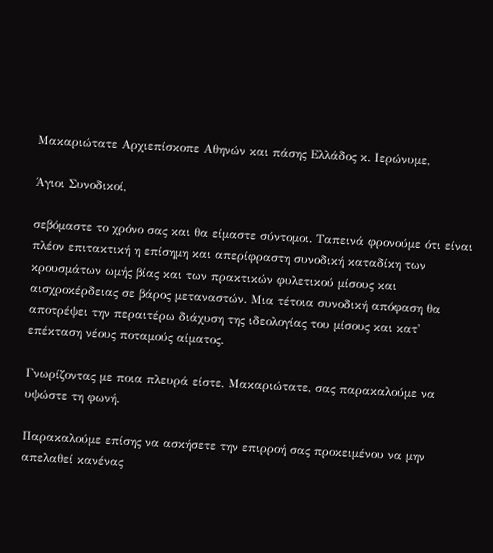Μακαριώτατε Αρχιεπίσκοπε Αθηνών και πάσης Ελλάδος κ. Ιερώνυμε,

Άγιοι Συνοδικοί,

σεβόμαστε το χρόνο σας και θα είμαστε σύντομοι. Ταπεινά φρονούμε ότι είναι πλέον επιτακτική η επίσημη και απερίφραστη συνοδική καταδίκη των κρουσμάτων ωμής βίας και των πρακτικών φυλετικού μίσους και αισχροκέρδειας σε βάρος μεταναστών. Μια τέτοια συνοδική απόφαση θα αποτρέψει την περαιτέρω διάχυση της ιδεολογίας του μίσους και κατ' επέκταση νέους ποταμούς αίματος.

Γνωρίζοντας με ποια πλευρά είστε, Μακαριώτατε, σας παρακαλούμε να υψώστε τη φωνή.

Παρακαλούμε επίσης να ασκήσετε την επιρροή σας προκειμένου να μην απελαθεί κανένας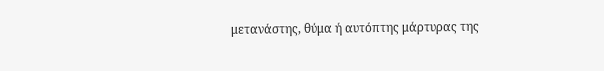μετανάστης, θύμα ή αυτόπτης μάρτυρας της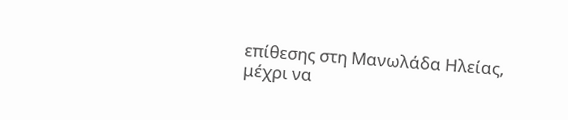επίθεσης στη Μανωλάδα Ηλείας, μέχρι να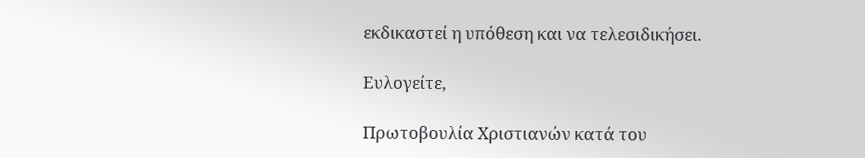εκδικαστεί η υπόθεση και να τελεσιδικήσει.

Ευλογείτε,

Πρωτοβουλία Χριστιανών κατά του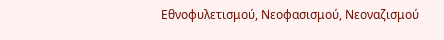Εθνοφυλετισμού, Νεοφασισμού, Νεοναζισμού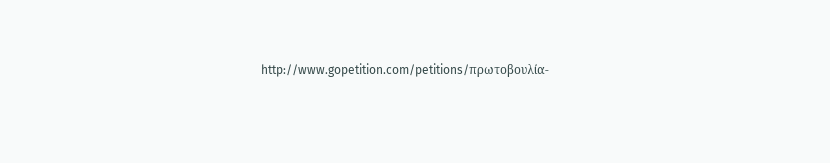http://www.gopetition.com/petitions/πρωτοβουλία-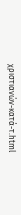χριστιανών-κατά-τ.html